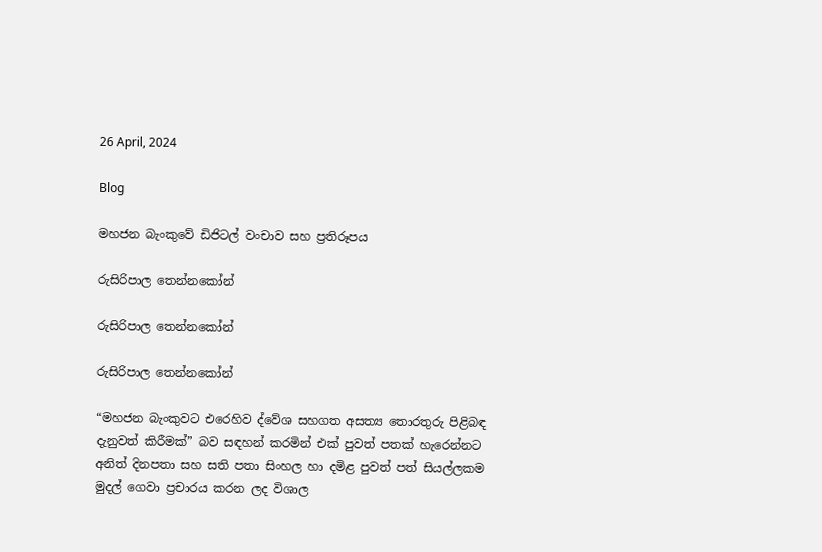26 April, 2024

Blog

මහජන බැංකුවේ ඩිජිටල් වංචාව සහ ප්‍රතිරූපය

රුසිරිපාල තෙන්නකෝන්

රුසිරිපාල තෙන්නකෝන්

රුසිරිපාල තෙන්නකෝන්

“මහජන බැංකුවට එරෙහිව ද්වේශ සහගත අසත්‍ය තොරතුරු පිළිබඳ දැනුවත් කිරීමක්” බව සඳහන් කරමින් එක් පුවත් පතක් හැරෙන්නට අනිත් දිනපතා සහ සති පතා සිංහල හා දමිළ පුවත් පත් සියල්ලකම මුදල් ගෙවා ප්‍රචාරය කරන ලද විශාල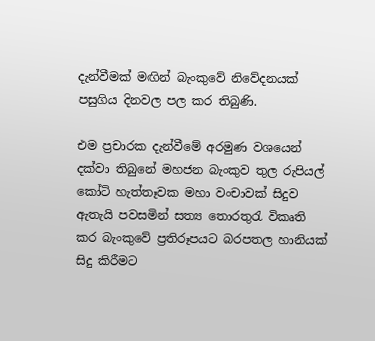දැන්වීමක් මඟින් බැංකුවේ නිවේදනයක් පසුගිය දිනවල පල කර තිබුණි.

එම ප්‍රචාරක දැන්වීමේ අරමුණ වශයෙන් දක්වා තිබුනේ මහජන බැංකුව තුල රුපියල් කෝටි හැත්තෑවක මහා වංචාවක් සිදුව ඇතැයි පවසමින් සත්‍ය තොරතුරැ විකෘති කර බැංකුවේ ප්‍රතිරූපයට බරපතල හානියක් සිදු කිරීමට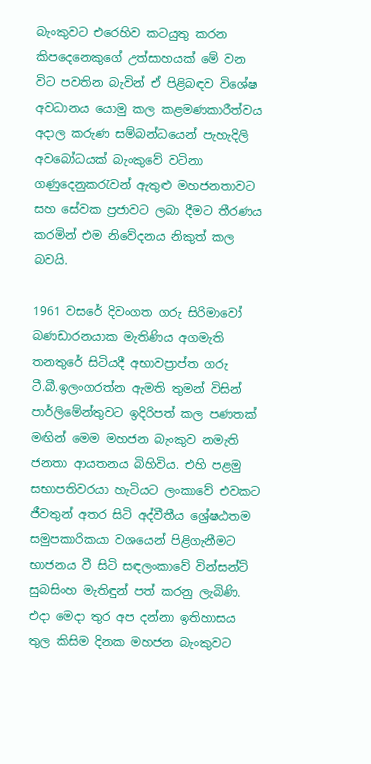බැංකුවට එරෙහිව කටයුතු කරන කිපදෙනෙකුගේ උත්සාහයක් මේ වන විට පවතින බැවින් ඒ පිළිබඳව විශේෂ අවධානය යොමු කල කළමණකාරීත්වය අදාල කරුණ සම්බන්ධයෙන් පැහැදිලි අවබෝධයක් බැංකුවේ වටිනා ගණුදෙනුකරැවන් ඇතුළු මහජනතාවට සහ සේවක ප්‍රජාවට ලබා දීමට තීරණය කරමින් එම නිවේදනය නිකුත් කල බවයි.

1961 වසරේ දිවංගත ගරු සිරිමාවෝ බණඩාරනයාක මැතිණිය අගමැති තනතුරේ සිටියදී අභාවප්‍රාප්ත ගරු ටී.බී.ඉලංගරත්න ඇමති තුමන් විසින් පාර්ලිමේන්තුවට ඉදිරිපත් කල පණතක් මඟින් මෙම මහජන බැංකුව නමැති ජනතා ආයතනය බිහිවිය. එහි පළමු සභාපතිවරයා හැටියට ලංකාවේ එවකට ජීවතුන් අතර සිටි අද්වීතීය ශ්‍රේෂඨතම සමුපකාරිකයා වශයෙන් පිළිගැනීමට භාජනය වී සිටි සඳලංකාවේ වින්සන්ට් සුබසිංහ මැතිඳුන් පත් කරනු ලැබිණි. එදා මෙදා තුර අප දන්නා ඉතිහාසය තුල කිසිම දිනක මහජන බැංකුවට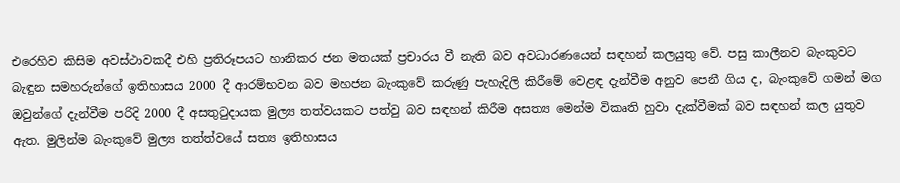එරෙහිව කිසිම අවස්ථාවකදී එහි ප්‍රතිරූපයට හානිකර ජන මතයක් ප්‍රචාරය වී නැති බව අවධාරණයෙන් සඳහන් කලයුතු වේ. පසු කාලීනව බැංකුවට බැඳුන සමහරුන්ගේ ඉතිහාසය 2000 දී ආරම්භවන බව මහජන බැංකුවේ කරුණු පැහැදිලි කිරීමේ වෙළඳ දැන්වීම අනුව පෙනී ගිය ද, බැංකුවේ ගමන් මග ඔවුන්ගේ දැන්වීම පරිදි 2000 දී අසතුටුදායක මුල්‍ය තත්වයකට පත්වු බව සඳහන් කිරීම අසත්‍ය මෙන්ම විකෘති හුවා දැක්වීමක් බව සඳහන් කල යුතුව ඇත. මුලින්ම බැංකුවේ මුල්‍ය තත්ත්වයේ සත්‍ය ඉතිහාසය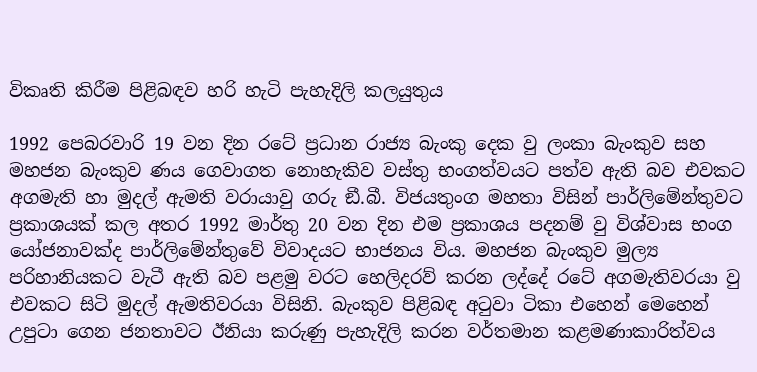විකෘති කිරීම පිළිබඳව හරි හැටි පැහැදිලි කලයුතුය

1992 පෙබරවාරි 19 වන දින රටේ ප්‍රධාන රාජ්‍ය බැංකු දෙක වු ලංකා බැංකුව සහ මහජන බැංකුව ණය ගෙවාගත නොහැකිව වස්තු භංගත්වයට පත්ව ඇති බව එවකට අගමැති හා මුදල් ඇමති වරායාවු ගරු ඞී.බී. විජයතුංග මහතා විසින් පාර්ලිමේන්තුවට ප්‍රකාශයක් කල අතර 1992 මාර්තු 20 වන දින එම ප්‍රකාශය පදනම් වු විශ්වාස භංග යෝජනාවක්ද පාර්ලිමේන්තුවේ විවාදයට භාජනය විය. මහජන බැංකුව මුල්‍ය පරිහානියකට වැටී ඇති බව පළමු වරට හෙලිදරව් කරන ලද්දේ රටේ අගමැතිවරයා වු එවකට සිටි මුදල් ඇමතිවරයා විසිනි. බැංකුව පිළිබඳ අටුවා ටිකා එහෙන් මෙහෙන් උපුටා ගෙන ජනතාවට ඊනියා කරුණු පැහැදිලි කරන වර්තමාන කළමණාකාරිත්වය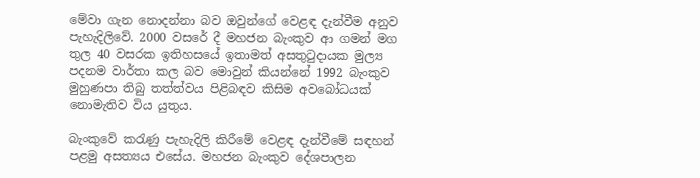මේවා ගැන නොදන්නා බව ඔවුන්ගේ වෙළඳ දැන්වීම අනුව පැහැදිලිවේ. 2000 වසරේ දී මහජන බැංකුව ආ ගමන් මග තුල 40 වසරක ඉතිහසයේ ඉතාමත් අසතුටුදායක මුල්‍ය පදනම වාර්තා කල බව මොවුන් කියන්නේ 1992 බැංකුව මුහුණපා තිබු තත්ත්වය පිළිබඳව කිසිම අවබෝධයක් නොමැතිව විය යුතුය.

බැංකුවේ කරැණු පැහැදිලි කිරීමේ වෙළඳ දැන්වීමේ සඳහන් පළමු අසත්‍යය එසේය. මහජන බැංකුව දේශපාලන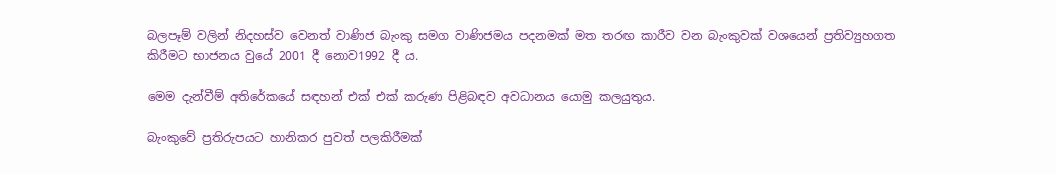බලපෑම් වලින් නිදහස්ව වෙනත් වාණිජ බැංකු සමග වාණිජමය පදනමක් මත තරඟ කාරීව වන බැංකුවක් වශයෙන් ප්‍රතිව්‍යුහගත කිරීමට භාජනය වුයේ 2001 දී නොව1992 දී ය.

මෙම දැන්වීම් අතිරේකයේ සඳහන් එක් එක් කරුණ පිළිබඳව අවධානය යොමු කලයුතුය.

බැංකුවේ ප්‍රතිරුපයට හානිකර පුවත් පලකිරීමක්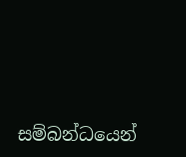සම්බන්ධයෙන්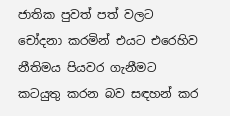ජාතික පුවත් පත් වලට චෝදනා කරමින් එයට එරෙහිව නීතිමය පියවර ගැනීමට කටයුතු කරන බව සඳහන් කර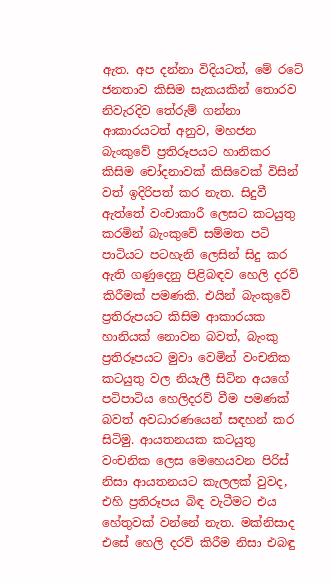ඇත. අප දන්නා විදියටත්, මේ රටේ ජනතාව කිසිම සැකයකින් තොරව නිවැරදිව තේරුම් ගන්නා ආකාරයටත් අනුව, මහජන බැංකුවේ ප්‍රතිරූපයට හානිකර කිසිම චෝදනාවක් කිසිවෙක් විසින් වත් ඉදිරිපත් කර නැත. සිදුවී ඇත්තේ වංචාකාරී ලෙසට කටයුතු කරමින් බැංකුවේ සම්මත පටි පාටියට පටහැනි ලෙසින් සිදු කර ඇති ගණුදෙනු පිළිබඳව හෙලි දරව් කිරීමක් පමණකි. එයින් බැංකුවේ ප්‍රතිරුපයට කිසිම ආකාරයක හානියක් නොවන බවත්, බැංකු ප්‍රතිරූපයට මුවා වෙමින් වංචනික කටයුතු වල නියැලී සිටින අයගේ පටිපාටිය හෙලිදරව් වීම පමණක් බවත් අවධාරණයෙන් සඳහන් කර සිටිමු. ආයතනයක කටයුතු වංචනික ලෙස මෙහෙයවන පිරිස් නිසා ආයතනයට කැලලක් වුවද, එහි ප්‍රතිරූපය බිඳ වැටීමට එය හේතුවක් වන්නේ නැත. මක්නිසාද එසේ හෙලි දරව් කිරීම නිසා එබඳු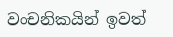වංචනිකයින් ඉවත්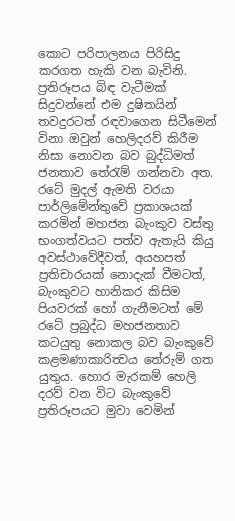කොට පරිපාලනය පිරිසිදු කරගත හැකි වන බැවිනි. ප්‍රතිරූපය බිඳ වැටීමක් සිදුවන්නේ එම දුෂිතයින් තවදුරටත් රඳවාගෙන සිටීමෙන් විනා ඔවුන් හෙලිදරව් කිරීම නිසා නොවන බව බුද්ධිමත් ජනතාව තේරැම් ගන්නවා අත. රටේ මුදල් ඇමති වරයා පාර්ලිමේන්තුවේ ප්‍රකාශයක් කරමින් මහජන බැංකුව වස්තු භංගත්වයට පත්ව ඇතැයි කියු අවස්ථාවේදීවත්, අයහපත් ප්‍රතිචාරයක් නොදැක් වීමටත්, බැංකුවට හානිකර කිසිම පියවරක් හෝ ගැනීමටත් මේ රටේ ප්‍රබුද්ධ මහජනතාව කටයුතු නොකල බව බැංකුවේ කළමණාකාරිත්‍වය තේරුම් ගත යුතුය. හොර මැරකම් හෙලි දරව් වන විට බැංකුවේ ප්‍රතිරූපයට මුවා වෙමින්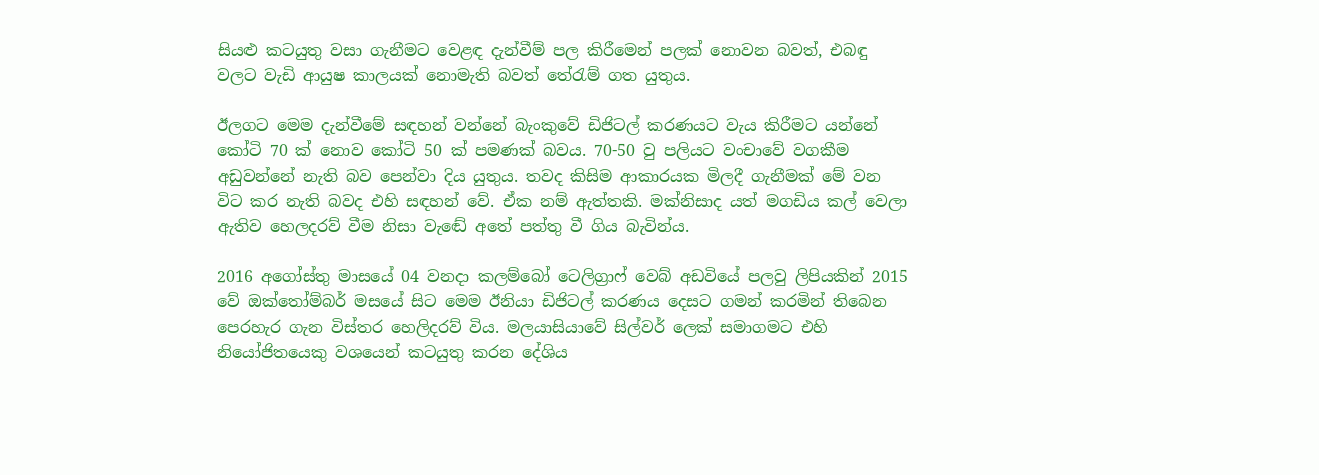සියළු කටයුතු වසා ගැනීමට වෙළඳ දැන්වීම් පල කිරීමෙන් පලක් නොවන බවත්, එබඳු වලට වැඩි ආයුෂ කාලයක් නොමැති බවත් තේරැම් ගත යුතුය.

ඊලගට මෙම දැන්වීමේ සඳහන් වන්නේ බැංකුවේ ඩිජිටල් කරණයට වැය කිරීමට යන්නේ කෝටි 70 ක් නොව කෝටි 50 ක් පමණක් බවය. 70-50 වු පලියට වංචාවේ වගකීම අඩුවන්නේ නැති බව පෙන්වා දිය යුතුය. තවද කිසිම ආකාරයක මිලදී ගැනීමක් මේ වන විට කර නැති බවද එහි සඳහන් වේ. ඒක නම් ඇත්තකි. මක්නිසාද යත් මගඩිය කල් වෙලා ඇතිව හෙලදරව් වීම නිසා වැඬේ අතේ පත්තු වී ගිය බැවින්ය.

2016 අගෝස්තු මාසයේ 04 වනදා කලම්බෝ ටෙලිග්‍රාෆ් වෙබ් අඩවියේ පලවු ලිපියකින් 2015 වේ ඔක්තෝම්බර් මසයේ සිට මෙම ඊනියා ඩිජිටල් කරණය දෙසට ගමන් කරමින් තිබෙන පෙරහැර ගැන විස්තර හෙලිදරව් විය. මලයාසියාවේ සිල්වර් ලෙක් සමාගමට එහි නියෝජිතයෙකු වශයෙන් කටයුතු කරන දේශිය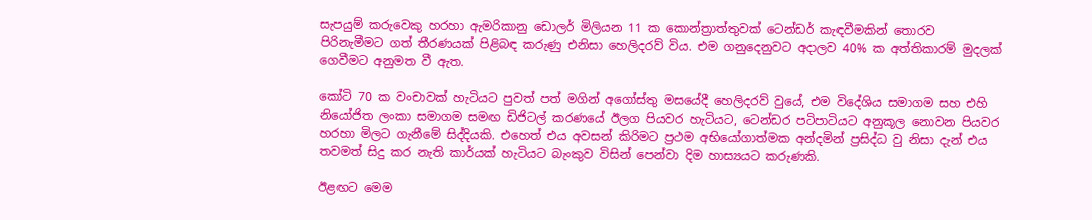සැපයුම් කරුවෙකු හරහා ඇමරිකානු ඩොලර් මිලියන 11 ක කොන්ත්‍රාත්තුවක් ටෙන්ඩර් කැඳවීමකින් තොරව පිරිනැමීමට ගත් තීරණයක් පිළිබඳ කරුණු එනිසා හෙලිදරව් විය. එම ගනුදෙනුවට අදාලව 40% ක අත්තිකාරම් මුදලක් ගෙවීමට අනුමත වී ඇත.

කෝටි 70 ක වංචාවක් හැටියට පුවත් පත් මගින් අගෝස්තු මසයේදී හෙලිදරව් වුයේ, එම විදේශිය සමාගම සහ එහි නියෝජිත ලංකා සමාගම සමඟ ඩිජිටල් කරණයේ ඊලග පියවර හැටියට, ටෙන්ඩර පටිපාටියට අනුකූල නොවන පියවර හරහා මිලට ගැනීමේ සිද්දියකි. එහෙත් එය අවසන් කිරිමට ප්‍රථම අභියෝගාත්මක අන්දමින් ප්‍රසිද්ධ වු නිසා දැන් එය තවමත් සිදු කර නැති කාර්යක් හැටියට බැංකුව විසින් පෙන්වා දිම හාස්‍යයට කරුණකි.

ඊළඟට මෙම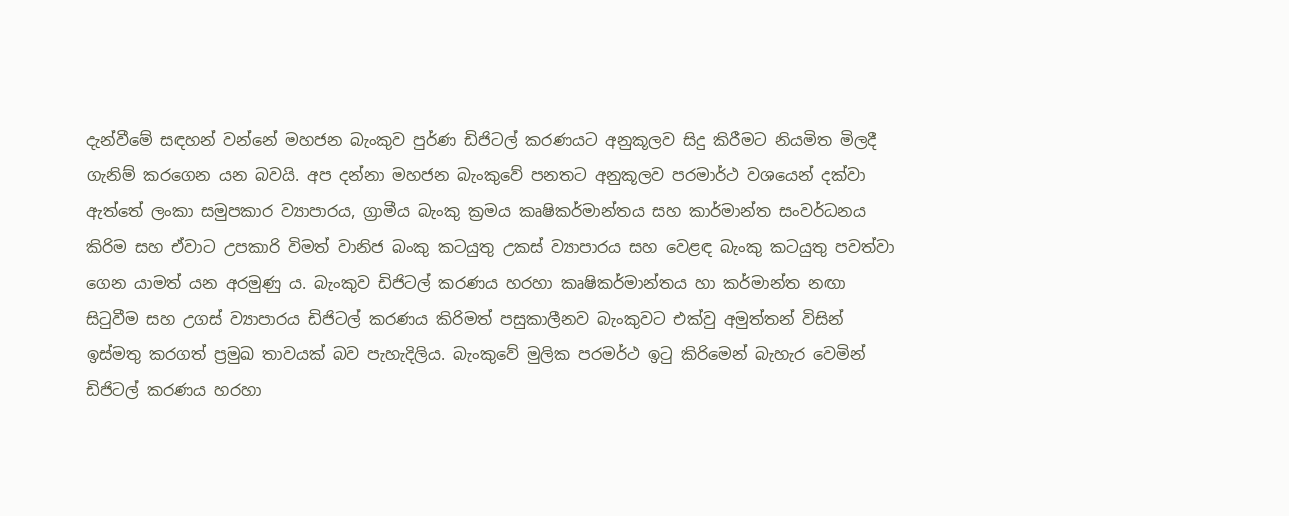දැන්වීමේ සඳහන් වන්නේ මහජන බැංකුව පුර්ණ ඩිජිටල් කරණයට අනුකූලව සිදු කිරීමට නියමිත මිලදී ගැනිම් කරගෙන යන බවයි. අප දන්නා මහජන බැංකුවේ පනතට අනුකූලව පරමාර්ථ වශයෙන් දක්වා ඇත්තේ ලංකා සමුපකාර ව්‍යාපාරය, ග්‍රාමීය බැංකු ක්‍රමය කෘෂිකර්මාන්තය සහ කාර්මාන්ත සංවර්ධනය කිරිම සහ ඒවාට උපකාරි විමත් වානිජ බංකු කටයුතු උකස් ව්‍යාපාරය සහ වෙළඳ බැංකු කටයුතු පවත්වා ගෙන යාමත් යන අරමුණු ය. බැංකුව ඩිජිටල් කරණය හරහා කෘෂිකර්මාන්තය හා කර්මාන්ත නඟා සිටුවීම සහ උගස් ව්‍යාපාරය ඩිජිටල් කරණය කිරිමත් පසුකාලීනව බැංකුවට එක්වු අමුත්තන් විසින් ඉස්මතු කරගත් ප්‍රමුඛ තාවයක් බව පැහැදිලිය. බැංකුවේ මුලික පරමර්ථ ඉටු කිරිමෙන් බැහැර වෙමින් ඩිජිටල් කරණය හරහා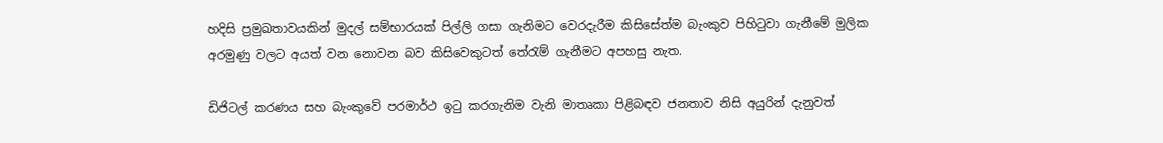හදිසි ප්‍රමුඛතාවයකින් මුදල් සම්භාරයක් පිල්ලි ගසා ගැනිමට වෙරදැරීම කිසිසේත්ම බැංකුව පිහිටුවා ගැනීමේ මුලික අරමුණු වලට අයත් වන නොවන බව කිසිවෙකුටත් තේරැම් ගැනීමට අපහසු නැත.

ඩිජිටල් කරණය සහ බැංකුවේ පරමාර්ථ ඉටු කරගැනිම වැනි මාතෘකා පිළිබඳව ජනතාව නිසි අයුරින් දැනුවත්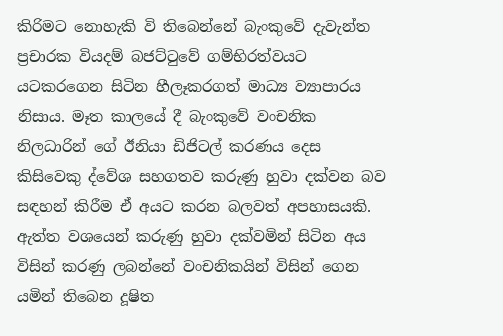කිරිමට නොහැකි වි තිබෙන්නේ බැංකුවේ දැවැන්ත ප්‍රචාරක වියදම් බජට්ටුවේ ගම්භිරත්වයට යටකරගෙන සිටින හීලෑකරගත් මාධ්‍ය ව්‍යාපාරය නිසාය. මෑත කාලයේ දී බැංකුවේ වංචනික නිලධාරින් ගේ ඊනියා ඩිජිටල් කරණය දෙස කිසිවෙකු ද්වේශ සහගතව කරුණු හුවා දක්වන බව සඳහන් කිරීම ඒ අයට කරන බලවත් අපහාසයකි. ඇත්ත වශයෙන් කරුණු හුවා දක්වමින් සිටින අය විසින් කරණු ලබන්නේ වංචනිකයින් විසින් ගෙන යමින් තිබෙන දූෂිත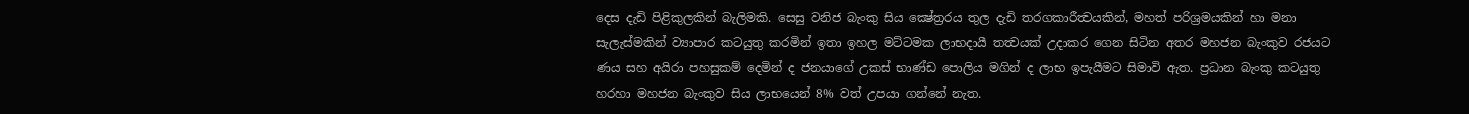දෙස දැඩි පිළිකුලකින් බැලිමකි. සෙසු වනිජ බැංකු සිය ක්‍ෂේත්‍රරය තුල දැඩි තරගකාරීත්‍වයකින්, මහත් පරිශ්‍රමයකින් හා මනා සැලැස්මකින් ව්‍යාපාර කටයුතු කරමින් ඉතා ඉහල මට්ටමක ලාභදායී තත්‍වයක් උදාකර ගෙන සිටින අතර මහජන බැංකුව රජයට ණය සහ අයිරා පහසුකම් දෙමින් ද ජනයාගේ උකස් භාණ්ඩ පොලිය මගින් ද ලාභ ඉපැයීමට සිමාවි ඇත. ප්‍රධාන බැංකු කටයුතු හරහා මහජන බැංකුව සිය ලාභයෙන් 8% වත් උපයා ගන්නේ නැත.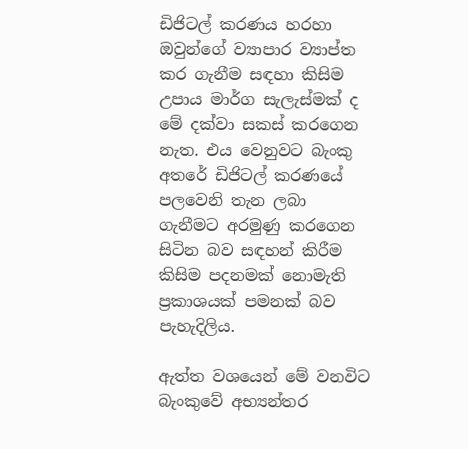ඩිජිටල් කරණය හරහා ඔවුන්ගේ ව්‍යාපාර ව්‍යාප්ත කර ගැනීම සඳහා කිසිම උපාය මාර්ග සැලැස්මක් ද මේ දක්වා සකස් කරගෙන නැත. එය වෙනුවට බැංකු අතරේ ඩිජිටල් කරණයේ පලවෙනි තැන ලබා ගැනීමට අරමුණු කරගෙන සිටින බව සඳහන් කිරීම කිසිම පදනමක් නොමැති ප්‍රකාශයක් පමනක් බව පැහැදිලිය.

ඇත්ත වශයෙන් මේ වනවිට බැංකුවේ අභ්‍යන්තර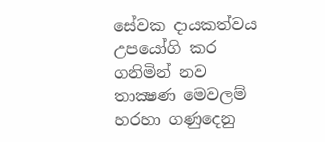සේවක දායකත්වය උපයෝගි කර ගනිමින් නව තාක්‍ෂණ මෙවලම් හරහා ගණුදෙනු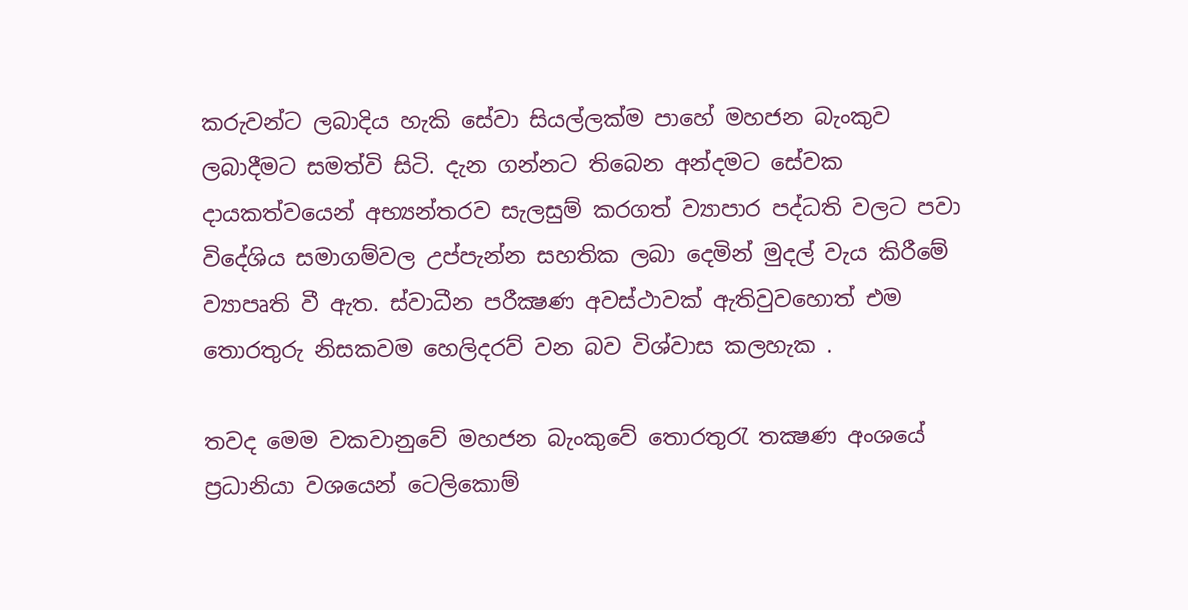කරුවන්ට ලබාදිය හැකි සේවා සියල්ලක්ම පාහේ මහජන බැංකුව ලබාදීමට සමත්වි සිටි. දැන ගන්නට තිබෙන අන්දමට සේවක දායකත්වයෙන් අභ්‍යන්තරව සැලසුම් කරගත් ව්‍යාපාර පද්ධති වලට පවා විදේශිය සමාගම්වල උප්පැන්න සහතික ලබා දෙමින් මුදල් වැය කිරීමේ ව්‍යාපෘති වී ඇත. ස්වාධීන පරීක්‍ෂණ අවස්ථාවක් ඇතිවුවහොත් එම තොරතුරු නිසකවම හෙලිදරව් වන බව විශ්වාස කලහැක .

තවද මෙම වකවානුවේ මහජන බැංකුවේ තොරතුරැ තක්‍ෂණ අංශයේ ප්‍රධානියා වශයෙන් ටෙලිකොම්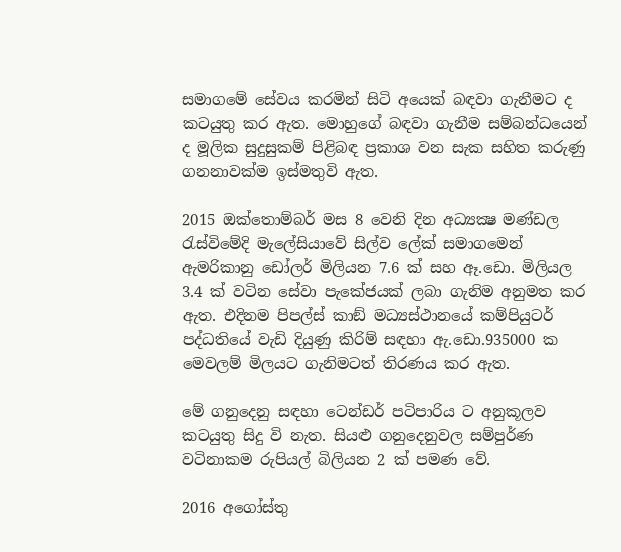සමාගමේ සේවය කරමින් සිටි අයෙක් බඳවා ගැනීමට ද කටයුතු කර ඇත. මොහුගේ බඳවා ගැනීම සම්බන්ධයෙන් ද මූලික සුදුසුකම් පිළිබඳ ප්‍රකාශ වන සැක සහිත කරුණු ගනනාවක්ම ඉස්මතුවි ඇත.

2015 ඔක්තොම්බර් මස 8 වෙනි දින අධ්‍යක්‍ෂ මණ්ඩල රැස්විමේදි මැලේසියාවේ සිල්ව ලේක් සමාගමෙන් ඇමරිකානු ඩෝලර් මිලියන 7.6 ක් සහ ඈ.ඩො. මිලියල 3.4 ක් වටින සේවා පැකේජයක් ලබා ගැනිම අනුමත කර ඇත. එදිනම පිපල්ස් කාඞ් මධ්‍යස්ථානයේ කම්පියුටර් පද්ධතියේ වැඩි දියුණු කිරිම් සඳහා ඇ.ඩො.935000 ක මෙවලම් මිලයට ගැනිමටත් තිරණය කර ඇත.

මේ ගනුදෙනු සඳහා ටෙන්ඩර් පටිපාරිය ට අනුකූලව කටයුතු සිදු වි නැත. සියළු ගනුදෙනුවල සම්පුර්ණ වටිනාකම රුපියල් බිලියන 2 ක් පමණ වේ.

2016 අගෝස්තු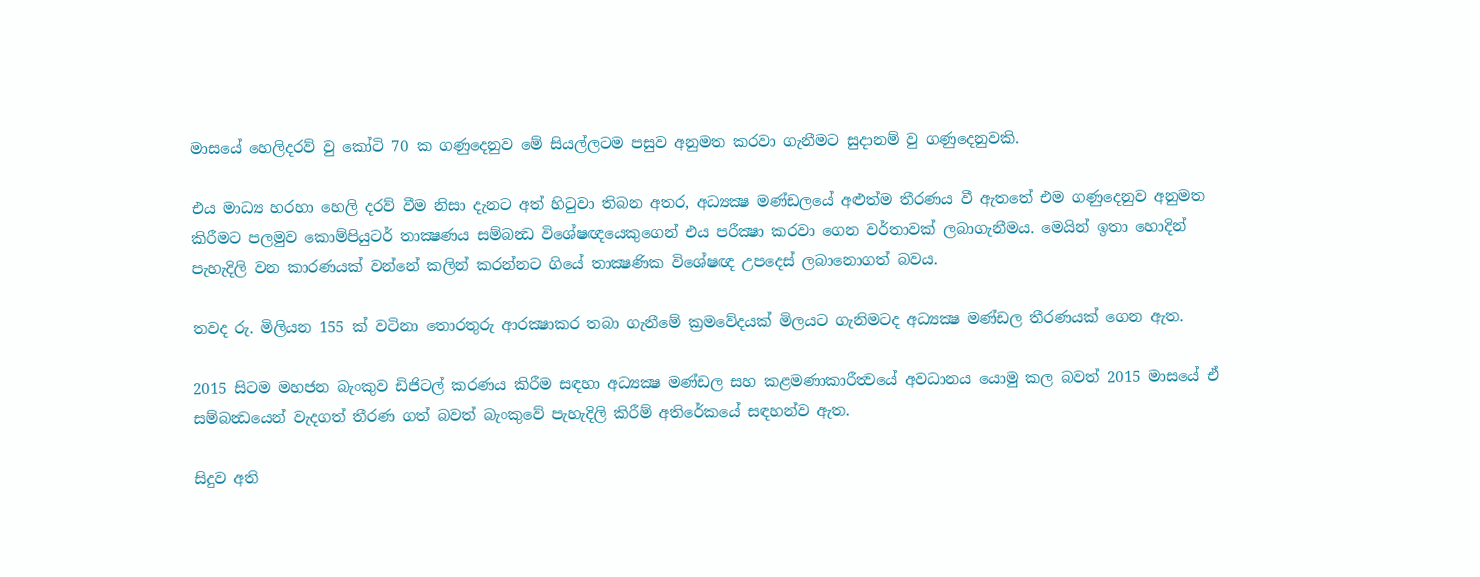මාසයේ හෙලිදරව් වු කෝටි 70 ක ගණුදෙනුව මේ සියල්ලටම පසුව අනුමත කරවා ගැනීමට සුදානම් වු ගණුදෙනුවකි.

එය මාධ්‍ය හරහා හෙලි දරව් වීම නිසා දැනට අත් හිටුවා තිබන අතර, අධ්‍යක්‍ෂ මණ්ඩලයේ අළුත්ම තීරණය වී ඇතතේ එම ගණුදෙනුව අනුමත කිරීමට පලමුව කොම්පියුටර් තාක්‍ෂණය සම්බන්‍ධ විශේෂඥයෙකුගෙන් එය පරීක්‍ෂා කරවා ගෙන වර්තාවක් ලබාගැනීමය. මෙයින් ඉතා හොදින් පැහැදිලි වන කාරණයක් වන්නේ කලින් කරන්නට ගියේ තාක්‍ෂණික විශේෂඥ උපදෙස් ලබානොගත් බවය.

තවද රු. මිලියන 155 ක් වටිනා තොරතුරු ආරක්‍ෂාකර තබා ගැනීමේ ක්‍රමවේදයක් මිලයට ගැනිමටද අධ්‍යක්‍ෂ මණ්ඩල තීරණයක් ගෙන ඇත.

2015 සිටම මහජන බැංකුව ඩිජිටල් කරණය කිරීම සඳහා අධ්‍යක්‍ෂ මණ්ඩල සහ කළමණාකාරීත්‍වයේ අවධානය යොමු කල බවත් 2015 මාසයේ ඒ සම්බන්‍ධයෙන් වැදගත් තීරණ ගත් බවත් බැංකුවේ පැහැදිලි කිරීම් අතිරේකයේ සඳහන්ව ඇත.

සිදුව අති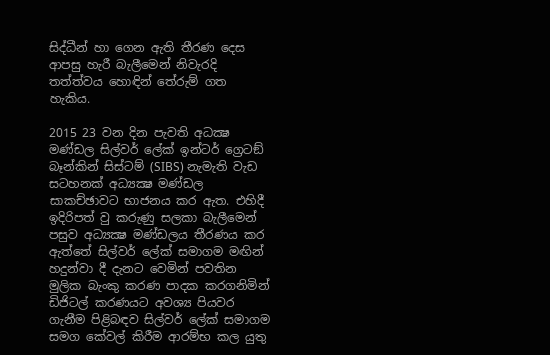සිද්ධීන් හා ගෙන ඇති තීරණ දෙස ආපසු හැරී බැලීමෙන් නිවැරදි තත්ත්වය හොඳින් තේරුම් ගත හැකිය.

2015 23 වන දින පැවති අධක්‍ෂ මණ්ඩල සිල්වර් ලේක් ඉන්ටර් ග්‍රෙටඞ් බෑන්කින් සිස්ටම් (SIBS) නැමැති වැඩ සටහනක් අධ්‍යක්‍ෂ මණ්ඩල සාකච්ඡාවට භාජනය කර ඇත. එහිදී ඉදිරිපත් වු කරුණු සලකා බැලීමෙන් පසුව අධ්‍යක්‍ෂ මණ්ඩලය තීරණය කර ඇත්තේ සිල්වර් ලේක් සමාගම මඟින් හදුන්වා දී දැනට වෙමින් පවතින මුලික බැංකු කරණ පාදක කරගනිමින් ඩිජිටල් කරණයට අවශ්‍ය පියවර ගැනීම පිළිබඳව සිල්වර් ලේක් සමාගම සමග කේවල් කිරීම ආරම්භ කල යුතු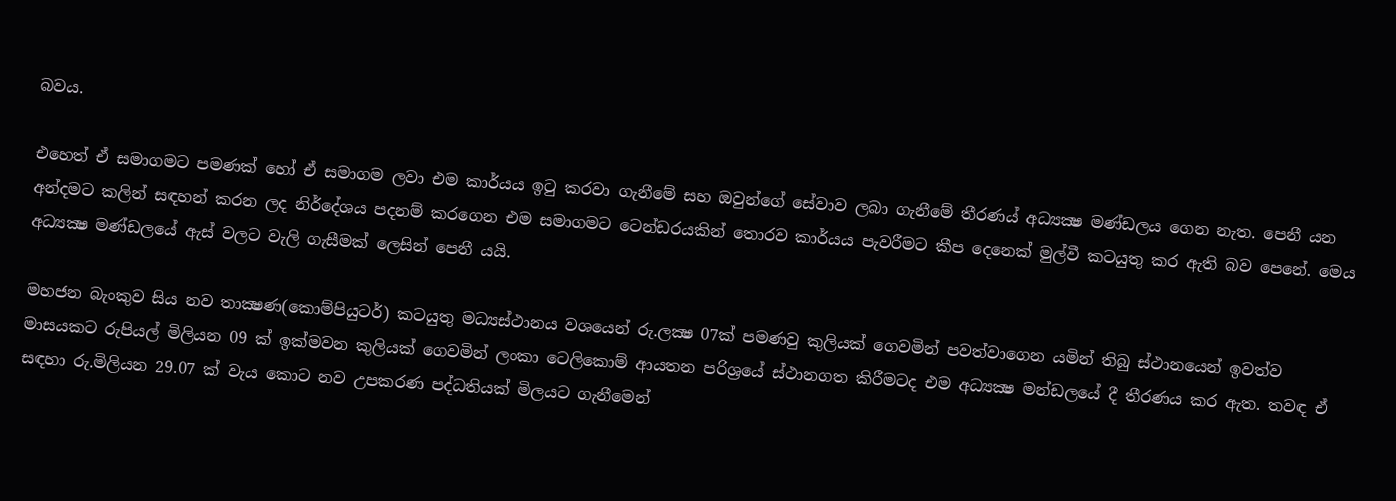බවය.

එහෙත් ඒ සමාගමට පමණක් හෝ ඒ සමාගම ලවා එම කාර්යය ඉටු කරවා ගැනීමේ සහ ඔවුන්ගේ සේවාව ලබා ගැනීමේ තීරණය් අධ්‍යක්‍ෂ මණ්ඩලය ගෙන නැත. පෙනී යන අන්දමට කලින් සඳහන් කරන ලද නිර්දේශය පදනම් කරගෙන එම සමාගමට ටෙන්ඩරයකින් තොරව කාර්යය පැවරීමට කීප දෙනෙක් මුල්වී කටයුතු කර ඇති බව පෙනේ. මෙය අධ්‍යක්‍ෂ මණ්ඩලයේ ඇස් වලට වැලි ගැසීමක් ලෙසින් පෙනී යයි.

මහජන බැංකුව සිය නව තාක්‍ෂණ(කොම්පියුටර්) කටයුතු මධ්‍යස්ථානය වශයෙන් රු.ලක්‍ෂ 07ක් පමණවු කුලියක් ගෙවමින් පවත්වාගෙන යමින් තිබු ස්ථානයෙන් ඉවත්ව මාසයකට රුපියල් මිලියන 09 ක් ඉක්මවන කුලියක් ගෙවමින් ලංකා ටෙලිකොම් ආයතන පරිශ්‍රයේ ස්ථානගත කිරීමටද එම අධ්‍යක්‍ෂ මන්ඩලයේ දී තීරණය කර ඇත. තවඳ ඒ සඳහා රු.මිලියන 29.07 ක් වැය කොට නව උපකරණ පද්ධතියක් මිලයට ගැනීමෙන්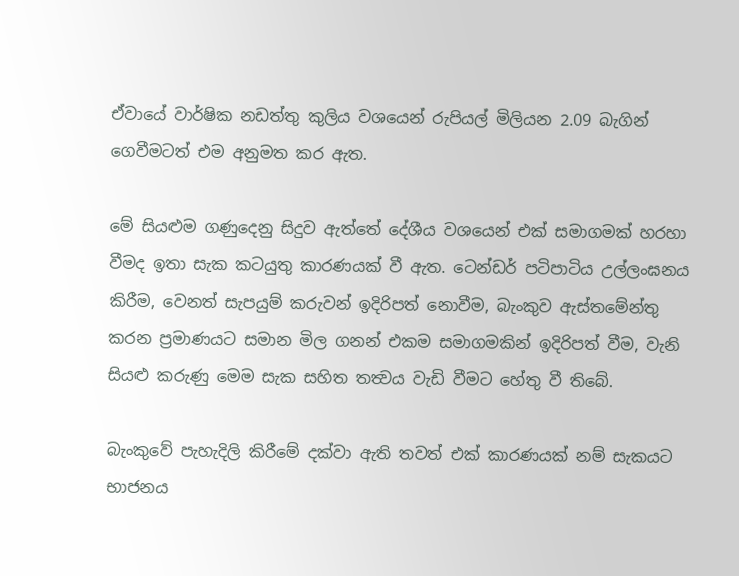ඒවායේ වාර්ෂික නඩත්තු කුලිය වශයෙන් රුපියල් මිලියන 2.09 බැගින් ගෙවීමටත් එම අනුමත කර ඇත.

මේ සියළුම ගණුදෙනු සිදුව ඇත්තේ දේශීය වශයෙන් එක් සමාගමක් හරහා වීමද ඉතා සැක කටයුතු කාරණයක් වී ඇත. ටෙන්ඩර් පටිපාටිය උල්ලංඝනය කිරීම, වෙනත් සැපයුම් කරුවන් ඉදිරිපත් නොවීම, බැංකුව ඇස්තමේන්තු කරන ප්‍රමාණයට සමාන මිල ගනන් එකම සමාගමකින් ඉදිරිපත් වීම, වැනි සියළු කරුණු මෙම සැක සහිත තත්‍වය වැඩි වීමට හේතු වී තිබේ.

බැංකුවේ පැහැදිලි කිරීමේ දක්වා ඇති තවත් එක් කාරණයක් නම් සැකයට භාජනය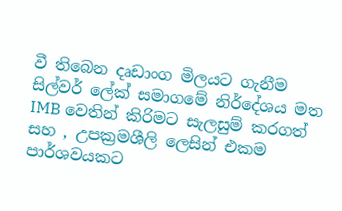වී තිබෙන දෘඩාංග මිලයට ගැනීම සිල්වර් ලේක් සමාගමේ නිර්දේශය මත IMB වෙතින් කිරිමට සැලසුම් කරගත් සහ , උපක්‍රමශීලි ලෙසින් එකම පාර්ශවයකට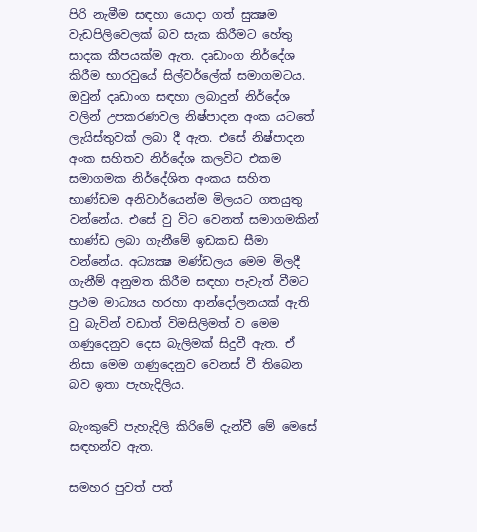පිරි නැමීම සඳහා යොදා ගත් සුක්‍ෂම වැඩපිලිවෙලක් බව සැක කිරීමට හේතු සාදක කීපයක්ම ඇත. දෘඩාංග නිර්දේශ කිරීම භාරවුයේ සිල්වර්ලේක් සමාගමටය. ඔවුන් දෘඩාංග සඳහා ලබාදුන් නිර්දේශ වලින් උපකරණවල නිෂ්පාදන අංක යටතේ ලැයිස්තුවක් ලබා දී ඇත. එසේ නිෂ්පාදන අංක සහිතව නිර්දේශ කලවිට එකම සමාගමක නිර්දේශිත අංකය සහිත භාණ්ඩම අනිවාර්යෙන්ම මිලයට ගතයුතු වන්නේය. එසේ වු විට වෙනත් සමාගමකින් භාණ්ඩ ලබා ගැනීමේ ඉඩකඩ සීමා වන්නේය. අධ්‍යක්‍ෂ මණ්ඩලය මෙම මිලදී ගැනීම් අනුමත කිරීම සඳහා පැවැත් වීමට ප්‍රථම මාධ්‍යය හරහා ආන්දෝලනයක් ඇති වු බැවින් වඩාත් විමසිලිමත් ව මෙම ගණුදෙනුව දෙස බැලිමක් සිදුවී ඇත. ඒ නිසා මෙම ගණුදෙනුව වෙනස් වී තිබෙන බව ඉතා පැහැදිලිය.

බැංකුවේ පැහැදිලි කිරිමේ දැන්වී මේ මෙසේ සඳහන්ව ඇත.

සමහර පුවත් පත්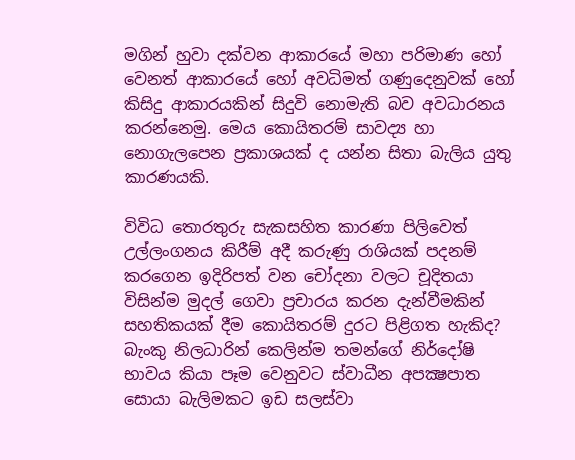මගින් හුවා දක්වන ආකාරයේ මහා පරිමාණ හෝ වෙනත් ආකාරයේ හෝ අවධිමත් ගණුදෙනුවක් හෝ කිසිදු ආකාරයකින් සිදුවි නොමැති බව අවධාරනය කරන්නෙමු. මෙය කොයිතරම් සාවද්‍ය හා නොගැලපෙන ප්‍රකාශයක් ද යන්න සිතා බැලිය යුතු කාරණයකි.

විවිධ තොරතුරු සැකසහිත කාරණා පිලිවෙත් උල්ලංගනය කිරීම් අදී කරුණු රාශියක් පදනම් කරගෙන ඉදිරිපත් වන චෝදනා වලට චූදිතයා විසින්ම මුදල් ගෙවා ප්‍රචාරය කරන දැන්වීමකින් සහතිකයක් දීම කොයිතරම් දුරට පිළිගත හැකිද? බැංකු නිලධාරින් කෙලින්ම තමන්ගේ නිර්දෝෂි භාවය කියා පෑම වෙනුවට ස්වාධීන අපක්‍ෂපාත සොයා බැලිමකට ඉඩ සලස්වා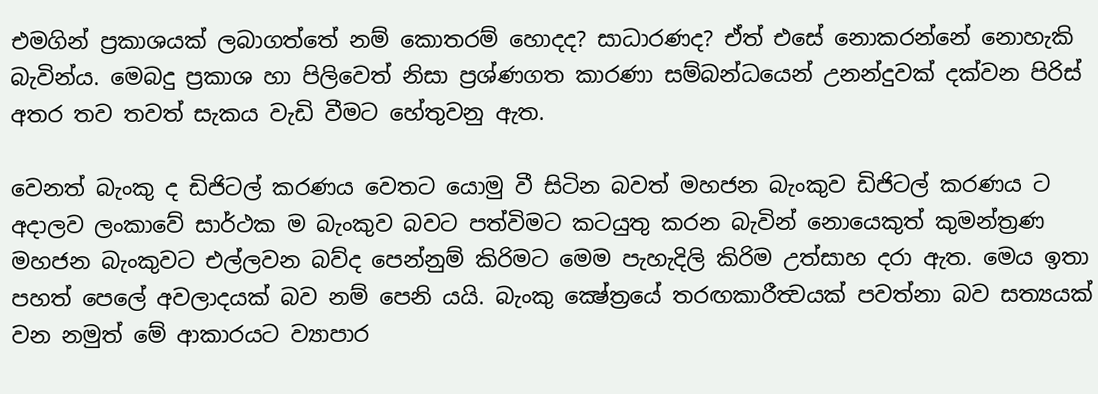එමගින් ප්‍රකාශයක් ලබාගත්තේ නම් කොතරම් හොදද? සාධාරණද? ඒත් එසේ නොකරන්නේ නොහැකි බැවින්ය. මෙබදු ප්‍රකාශ හා පිලිවෙත් නිසා ප්‍රශ්ණගත කාරණා සම්බන්ධයෙන් උනන්දුවක් දක්වන පිරිස් අතර තව තවත් සැකය වැඩි වීමට හේතුවනු ඇත.

වෙනත් බැංකු ද ඩිජිටල් කරණය වෙතට යොමු වී සිටින බවත් මහජන බැංකුව ඩිජිටල් කරණය ට අදාලව ලංකාවේ සාර්ථක ම බැංකුව බවට පත්විමට කටයුතු කරන බැවින් නොයෙකුත් කුමන්ත්‍රණ මහජන බැංකුවට එල්ලවන බව්ද පෙන්නුම් කිරිමට මෙම පැහැදිලි කිරිම උත්සාහ දරා ඇත. මෙය ඉතා පහත් පෙලේ අවලාදයක් බව නම් පෙනි යයි. බැංකු ක්‍ෂේත්‍රයේ තරඟකාරීත්‍වයක් පවත්නා බව සත්‍යයක් වන නමුත් මේ ආකාරයට ව්‍යාපාර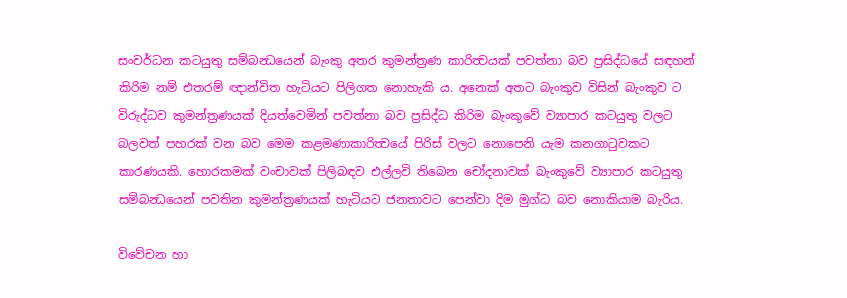සංවර්ධන කටයුතු සම්බන්‍ධයෙන් බැංකු අතර කුමන්ත්‍රණ කාරිත්‍වයක් පවත්නා බව ප්‍රසිද්ධයේ සඳහන් කිරිම නම් එතරම් ඥාන්විත හැටියට පිලිගත නොහැකි ය. අනෙක් අතට බැංකුව විසින් බැංකුව ට විරුද්ධව කුමන්ත්‍රණයක් දියත්වෙමින් පවත්නා බව ප්‍රසිද්ධ කිරිම බැංකුවේ ව්‍යාපාර කටයුතු වලට බලවත් පහරක් වන බව මෙම කළමණාකාරිත්‍වයේ පිරිස් වලට නොපෙනි යැම කනගාටුවකට කාරණයකි. හොරකමක් වංචාවක් පිලිබඳව එල්ලවි තිබෙන චෝදනාවක් බැංකුවේ ව්‍යාපාර කටයුතු සම්බන්‍ධයෙන් පවතින කුමන්ත්‍රණයක් හැටියට ජනතාවට පෙන්වා දිම මුග්ධ බව නොකියාම බැරිය.

විවේචන හා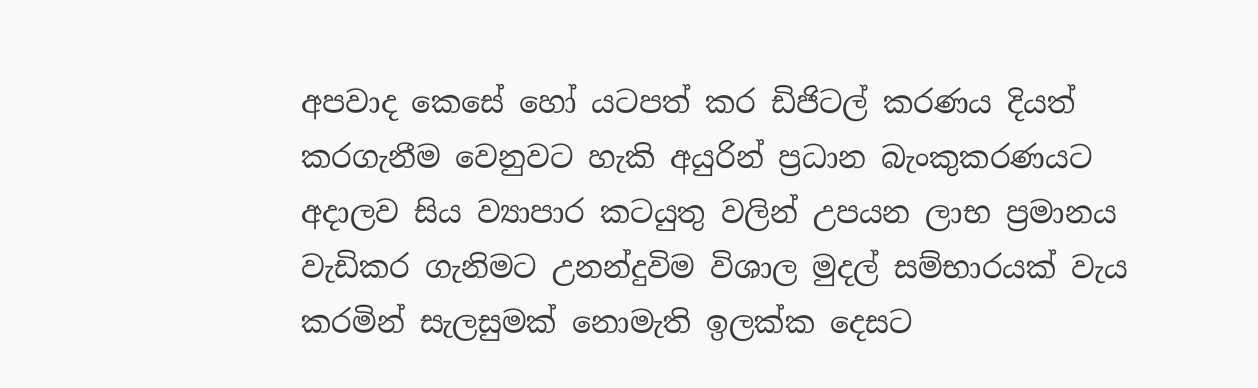අපවාද කෙසේ හෝ යටපත් කර ඩිජිටල් කරණය දියත් කරගැනීම වෙනුවට හැකි අයුරින් ප්‍රධාන බැංකුකරණයට අදාලව සිය ව්‍යාපාර කටයුතු වලින් උපයන ලාභ ප්‍රමානය වැඩිකර ගැනිමට උනන්දුවිම විශාල මුදල් සම්භාරයක් වැය කරමින් සැලසුමක් නොමැති ඉලක්ක දෙසට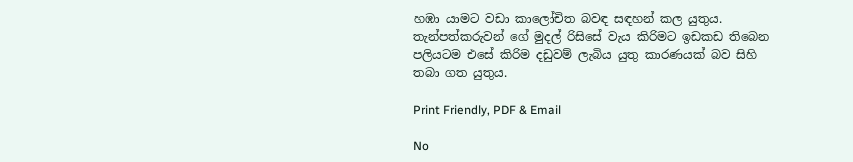හඹා යාමට වඩා කාලෝචිත බවඳ සඳහන් කල යුතුය. තැන්පත්කරුවන් ගේ මුදල් රිසිසේ වැය කිරිමට ඉඩකඩ තිබෙන පලියටම එසේ කිරිම දඩුවම් ලැබිය යුතු කාරණයක් බව සිහි තබා ගත යුතුය.

Print Friendly, PDF & Email

No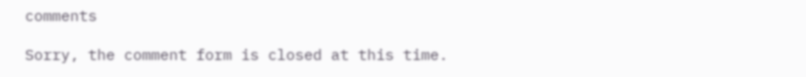comments

Sorry, the comment form is closed at this time.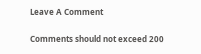Leave A Comment

Comments should not exceed 200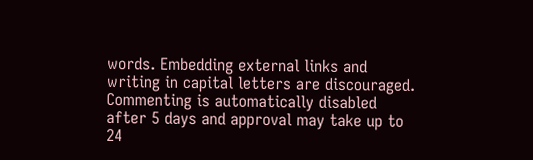words. Embedding external links and writing in capital letters are discouraged. Commenting is automatically disabled after 5 days and approval may take up to 24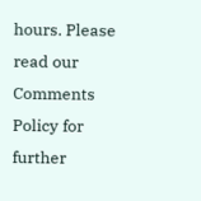hours. Please read our Comments Policy for further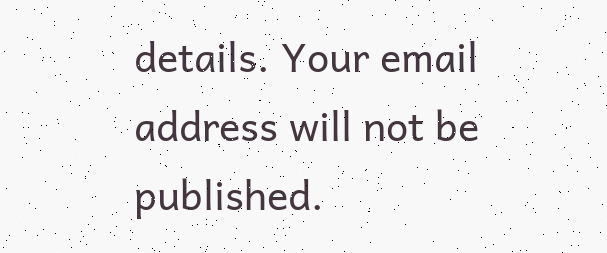details. Your email address will not be published.